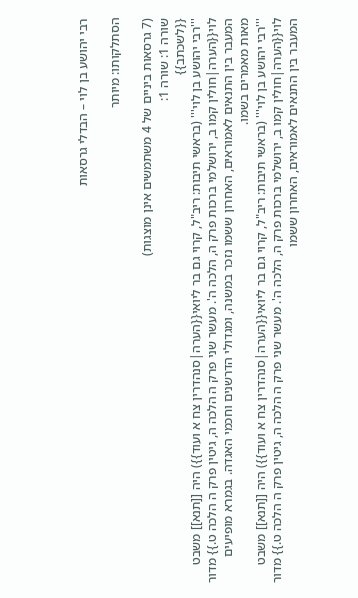רבי יהושע בן לוי – הבדלי גרסאות

הסתלקותו: מיותר

(7 גרסאות ביניים של 4 משתמשים אינן מוצגות)
שורה 1: שורה 1:
{{לשכתב}}
'''רבי יהושע בן לוי''' (בראשי תיבות: ריב"ל, קרוי גם בר ליואי{{הערה|סנהדרין צח א ועוד}}) היה [[תנא]] משבט לוי{{הערה|חולין קמו ב, ירושלמי ברכות פרק ה, הלכה ה'. מעשר שני פרק ה הלכה ה, גיטין פרק ה הלכה ט.}} מדור המעבר בין התנאים לאמוראים, האחרון ששמו נזכר במשנה, ומגדולי הדרשנים וחכמי האגדה. בגמרא מופיעים מאות מאמרים בשמו.
'''רבי יהושע בן לוי''' (בראשי תיבות: ריב"ל, קרוי גם בר ליואי{{הערה|סנהדרין צח א ועוד}}) היה [[תנא]] משבט לוי{{הערה|חולין קמו ב, ירושלמי ברכות פרק ה, הלכה ה'. מעשר שני פרק ה הלכה ה, גיטין פרק ה הלכה ט.}} מדור המעבר בין התנאים לאמוראים, האחרון ששמו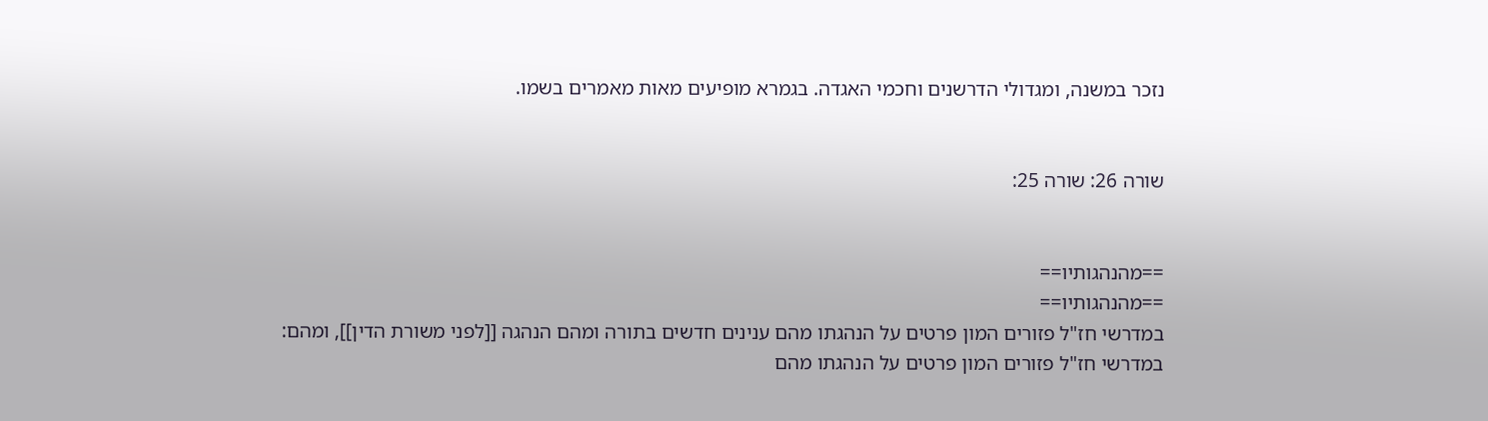נזכר במשנה, ומגדולי הדרשנים וחכמי האגדה. בגמרא מופיעים מאות מאמרים בשמו.


שורה 26: שורה 25:


==מהנהגותיו==
==מהנהגותיו==
במדרשי חז"ל פזורים המון פרטים על הנהגתו מהם ענינים חדשים בתורה ומהם הנהגה [[לפני משורת הדין]], ומהם:
במדרשי חז"ל פזורים המון פרטים על הנהגתו מהם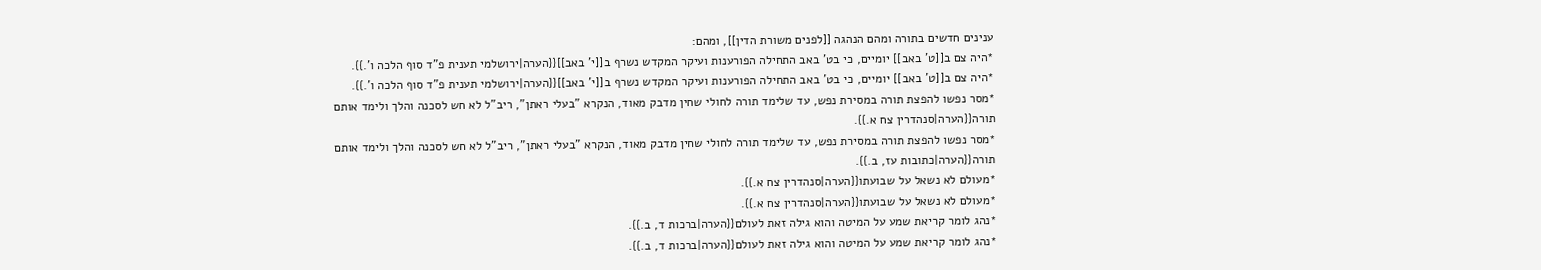ענינים חדשים בתורה ומהם הנהגה [[לפנים משורת הדין]], ומהם:
*היה צם ב[[ט' באב]] יומיים, כי בט' באב התחילה הפורענות ועיקר המקדש נשרף ב[[י' באב]]{{הערה|ירושלמי תענית פ"ד סוף הלכה ו'.}}.
*היה צם ב[[ט' באב]] יומיים, כי בט' באב התחילה הפורענות ועיקר המקדש נשרף ב[[י' באב]]{{הערה|ירושלמי תענית פ"ד סוף הלכה ו'.}}.
*מסר נפשו להפצת תורה במסירת נפש, עד שלימד תורה לחולי שחין מדבק מאוד, הנקרא "בעלי ראתן", ריב"ל לא חש לסכנה והלך ולימד אותם תורה{{הערה|סנהדרין צח א.}}.
*מסר נפשו להפצת תורה במסירת נפש, עד שלימד תורה לחולי שחין מדבק מאוד, הנקרא "בעלי ראתן", ריב"ל לא חש לסכנה והלך ולימד אותם תורה{{הערה|כתובות עז, ב.}}.
*מעולם לא נשאל על שבועתו{{הערה|סנהדרין צח א.}}.
*מעולם לא נשאל על שבועתו{{הערה|סנהדרין צח א.}}.
*נהג לומר קריאת שמע על המיטה והוא גילה זאת לעולם{{הערה|ברכות ד, ב.}}.
*נהג לומר קריאת שמע על המיטה והוא גילה זאת לעולם{{הערה|ברכות ד, ב.}}.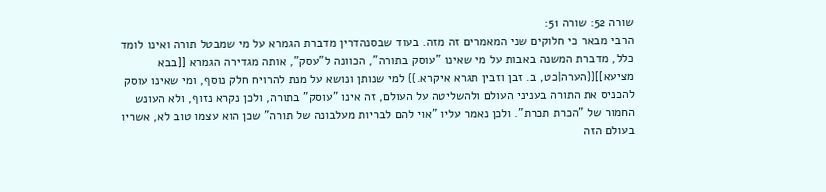שורה 52: שורה 51:
הרבי מבאר כי חלוקים שני המאמרים זה מזה. בעוד שבסנהדרין מדברת הגמרא על מי שמבטל תורה ואינו לומד כלל, מדברת המשנה באבות על מי שאינו "עוסק בתורה", הכוונה ל"עסק", אותה מגדירה הגמרא [[בבא מציעא]]{{הערה|כט, ב. זבן וזבין תגרא איקרא.}} למי שנותן ונושא על מנת להרויח חלק נוסף, ומי שאינו עוסק להכניס את התורה בעניני העולם ולהשליטה על העולם, זה אינו "עוסק" בתורה, ולכן נקרא נזוף, ולא העונש החמור של "הכרת תכרת". ולכן נאמר עליו "אוי להם לבריות מעלבונה של תורה" שכן הוא עצמו טוב לא, אשריו בעולם הזה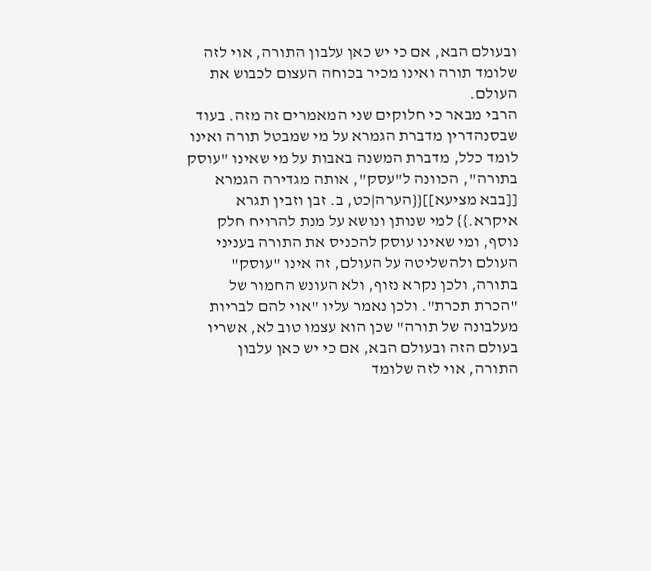ובעולם הבא, אם כי יש כאן עלבון התורה, אוי לזה שלומד תורה ואינו מכיר בכוחה העצום לכבוש את העולם.
הרבי מבאר כי חלוקים שני המאמרים זה מזה. בעוד שבסנהדרין מדברת הגמרא על מי שמבטל תורה ואינו לומד כלל, מדברת המשנה באבות על מי שאינו "עוסק בתורה", הכוונה ל"עסק", אותה מגדירה הגמרא [[בבא מציעא]]{{הערה|כט, ב. זבן וזבין תגרא איקרא.}} למי שנותן ונושא על מנת להרויח חלק נוסף, ומי שאינו עוסק להכניס את התורה בעניני העולם ולהשליטה על העולם, זה אינו "עוסק" בתורה, ולכן נקרא נזוף, ולא העונש החמור של "הכרת תכרת". ולכן נאמר עליו "אוי להם לבריות מעלבונה של תורה" שכן הוא עצמו טוב לא, אשריו בעולם הזה ובעולם הבא, אם כי יש כאן עלבון התורה, אוי לזה שלומד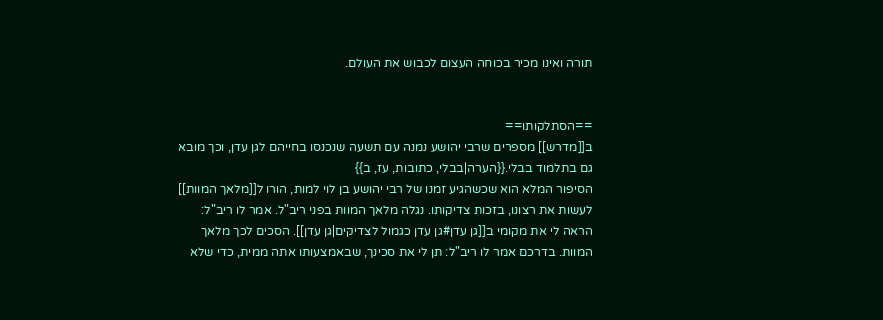תורה ואינו מכיר בכוחה העצום לכבוש את העולם.


==הסתלקותו==
ב[[מדרש]] מספרים שרבי יהושע נמנה עם תשעה שנכנסו בחייהם לגן עדן, וכך מובא גם בתלמוד בבלי.{{הערה|בבלי, כתובות, עז, ב}}
הסיפור המלא הוא שכשהגיע זמנו של רבי יהושע בן לוי למות, הורו ל[[מלאך המוות]] לעשות את רצונו, בזכות צדיקותו. נגלה מלאך המוות בפני ריב"ל. אמר לו ריב"ל: הראה לי את מקומי ב[[גן עדן#גן עדן כגמול לצדיקים|גן עדן]]. הסכים לכך מלאך המוות. בדרכם אמר לו ריב"ל: תן לי את סכינך, שבאמצעותו אתה ממית, כדי שלא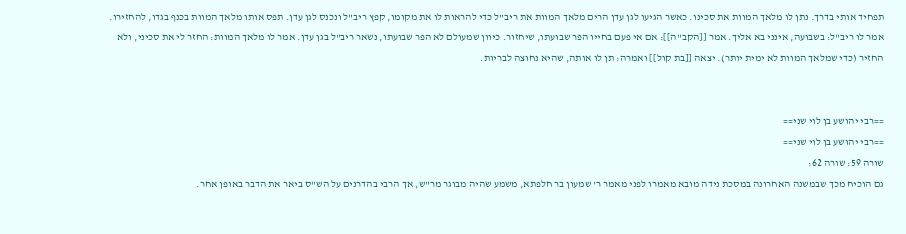תפחיד אותי בדרך. נתן לו מלאך המוות את סכינו. כאשר הגיעו לגן עדן הרים מלאך המוות את ריב"ל כדי להראות לו את מקומו, קפץ ריב"ל ונכנס לגן עדן. תפס אותו מלאך המוות בכנף בגדו, להחזירו. אמר לו ריב"ל: בשבועה, אינני בא אליך. אמר [[הקב"ה]]: אם אי פעם בחייו הפר שבועתו, שיחזור. כיוון שמעולם לא הפר שבועתו, נשאר ריב"ל בגן עדן. אמר לו מלאך המוות: החזר לי את סכיני, ולא החזיר (כדי שמלאך המוות לא ימית יותר). יצאה [[בת קול]] ואמרה: תן לו אותה, שהיא נחוצה לבריות.


==רבי יהושע בן לוי שני==
==רבי יהושע בן לוי שני==
שורה 59: שורה 62:
גם הוכיח מכך שבמשנה האחרונה במסכת נידה מובא מאמרו לפני מאמר ר' שמעון בר חלפתא, משמע שהיה מבוגר מר"ש, אך הרבי בהדרנים על הש"ס ביאר את הדבר באופן אחר.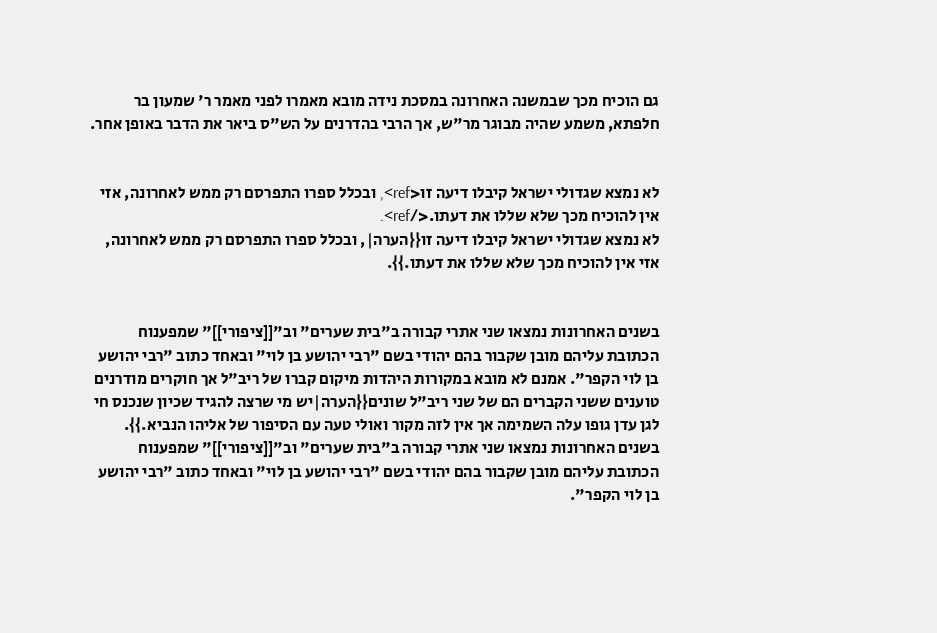גם הוכיח מכך שבמשנה האחרונה במסכת נידה מובא מאמרו לפני מאמר ר' שמעון בר חלפתא, משמע שהיה מבוגר מר"ש, אך הרבי בהדרנים על הש"ס ביאר את הדבר באופן אחר.


לא נמצא שגדולי ישראל קיבלו דיעה זו<ref>, ובכלל ספרו התפרסם רק ממש לאחרונה, אזי אין להוכיח מכך שלא שללו את דעתו.</ref>.
לא נמצא שגדולי ישראל קיבלו דיעה זו{{הערה|, ובכלל ספרו התפרסם רק ממש לאחרונה, אזי אין להוכיח מכך שלא שללו את דעתו.}}.


בשנים האחרונות נמצאו שני אתרי קבורה ב"בית שערים" וב"[[ציפורי]]" שמפענוח הכתובת עליהם מובן שקבור בהם יהודי בשם "רבי יהושע בן לוי" ובאחד כתוב "רבי יהושע בן לוי הקפר". אמנם לא מובא במקורות היהדות מיקום קברו של ריב"ל אך חוקרים מודרנים טוענים ששני הקברים הם של שני ריב"ל שונים{{הערה|יש מי שרצה להגיד שכיון שנכנס חי לגן עדן גופו עלה השמימה אך אין לזה מקור ואולי טעה עם הסיפור של אליהו הנביא.}}.
בשנים האחרונות נמצאו שני אתרי קבורה ב"בית שערים" וב"[[ציפורי]]" שמפענוח הכתובת עליהם מובן שקבור בהם יהודי בשם "רבי יהושע בן לוי" ובאחד כתוב "רבי יהושע בן לוי הקפר".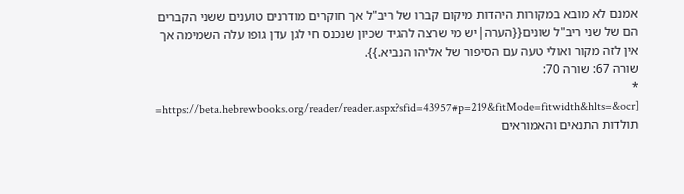אמנם לא מובא במקורות היהדות מיקום קברו של ריב"ל אך חוקרים מודרנים טוענים ששני הקברים הם של שני ריב"ל שונים{{הערה|יש מי שרצה להגיד שכיון שנכנס חי לגן עדן גופו עלה השמימה אך אין לזה מקור ואולי טעה עם הסיפור של אליהו הנביא.}}.
שורה 67: שורה 70:
* [https://beta.hebrewbooks.org/reader/reader.aspx?sfid=43957#p=219&fitMode=fitwidth&hlts=&ocr= תולדות התנאים והאמוראים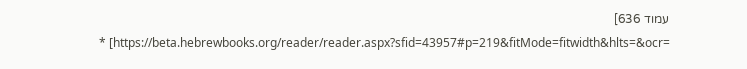עמוד 636]
* [https://beta.hebrewbooks.org/reader/reader.aspx?sfid=43957#p=219&fitMode=fitwidth&hlts=&ocr=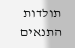תולדות התנאים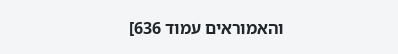והאמוראים עמוד 636]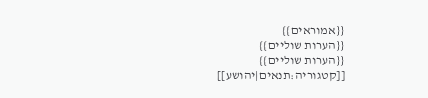{{אמוראים}}
{{הערות שוליים}}
{{הערות שוליים}}
[[קטגוריה:תנאים|יהושע]]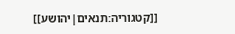[[קטגוריה:תנאים|יהושע]]